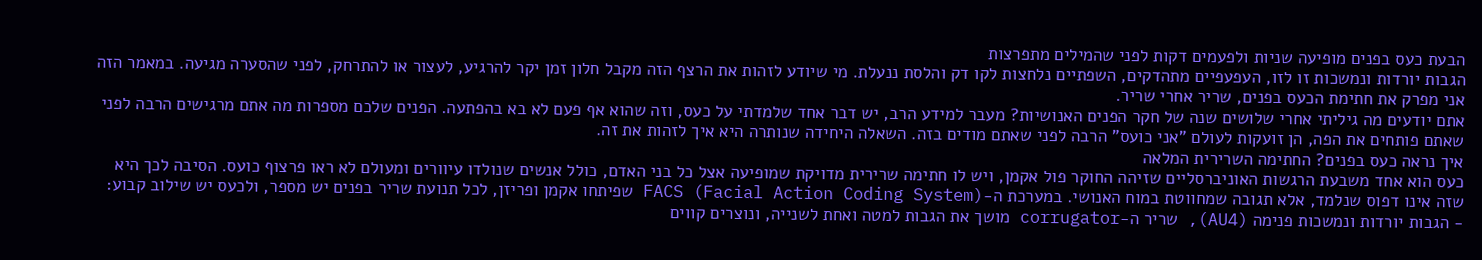הבעת כעס בפנים מופיעה שניות ולפעמים דקות לפני שהמילים מתפרצות
הגבות יורדות ונמשכות זו לזו, העפעפיים מתהדקים, השפתיים נלחצות לקו דק והלסת ננעלת. מי שיודע לזהות את הרצף הזה מקבל חלון זמן יקר להרגיע, לעצור או להתרחק, לפני שהסערה מגיעה. במאמר הזה אני מפרק את חתימת הכעס בפנים, שריר אחרי שריר.
אתם יודעים מה גיליתי אחרי שלושים שנה של חקר הפנים האנושיות? מעבר למידע הרב, יש דבר אחד שלמדתי על כעס, וזה שהוא אף פעם לא בא בהפתעה. הפנים שלכם מספרות מה אתם מרגישים הרבה לפני שאתם פותחים את הפה, הן זועקות לעולם "אני כועס" הרבה לפני שאתם מודים בזה. השאלה היחידה שנותרה היא איך לזהות את זה.
איך נראה כעס בפנים? החתימה השרירית המלאה
כעס הוא אחד משבעת הרגשות האוניברסליים שזיהה החוקר פול אקמן, ויש לו חתימה שרירית מדויקת שמופיעה אצל כל בני האדם, כולל אנשים שנולדו עיוורים ומעולם לא ראו פרצוף כועס. הסיבה לכך היא שזה אינו דפוס שנלמד, אלא תגובה שמחווטת במוח האנושי. במערכת ה-FACS (Facial Action Coding System) שפיתחו אקמן ופריזן, לכל תנועת שריר בפנים יש מספר, ולכעס יש שילוב קבוע:
- הגבות יורדות ונמשכות פנימה (AU4), שריר ה-corrugator מושך את הגבות למטה ואחת לשנייה, ונוצרים קווים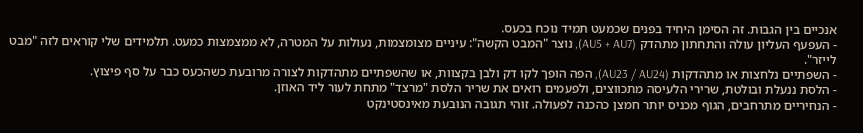אנכיים בין הגבות. זה הסימן היחיד בפנים שכמעט תמיד נוכח בכעס.
- העפעף העליון עולה והתחתון מתהדק (AU5 + AU7), נוצר "המבט הקשה": עיניים מצומצמות, נעולות על המטרה, לא ממצמצות כמעט. תלמידים שלי קוראים לזה "מבט לייזר".
- השפתיים נלחצות או מתהדקות (AU23 / AU24), הפה הופך לקו דק ולבן בקצוות, או שהשפתיים מתהדקות לצורה מרובעת כשהכעס כבר על סף פיצוץ.
- הלסת ננעלת ובולטת, שרירי הלעיסה מתכווצים, ולפעמים רואים את שריר הלסת "מרצד" מתחת לעור ליד האוזן.
- הנחיריים מתרחבים, הגוף מכניס יותר חמצן כהכנה לפעולה. זוהי תגובה הנובעת מאינסטינקט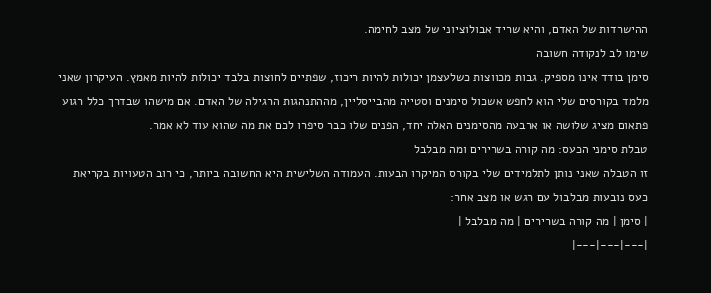ההישרדות של האדם, והיא שריד אבולוציוני של מצב לחימה.
שימו לב לנקודה חשובה
סימן בודד אינו מספיק. גבות מכווצות כשלעצמן יכולות להיות ריכוז, שפתיים לחוצות בלבד יכולות להיות מאמץ. העיקרון שאני מלמד בקורסים שלי הוא לחפש אשכול סימנים וסטייה מהבייסליין, מההתנהגות הרגילה של האדם. אם מישהו שבדרך כלל רגוע פתאום מציג שלושה או ארבעה מהסימנים האלה יחד, הפנים שלו כבר סיפרו לכם את מה שהוא עוד לא אמר.
טבלת סימני הכעס: מה קורה בשרירים ומה מבלבל
זו הטבלה שאני נותן לתלמידים שלי בקורס המיקרו הבעות. העמודה השלישית היא החשובה ביותר, כי רוב הטעויות בקריאת כעס נובעות מבלבול עם רגש או מצב אחר:
| סימן | מה קורה בשרירים | מה מבלבל |
|---|---|---|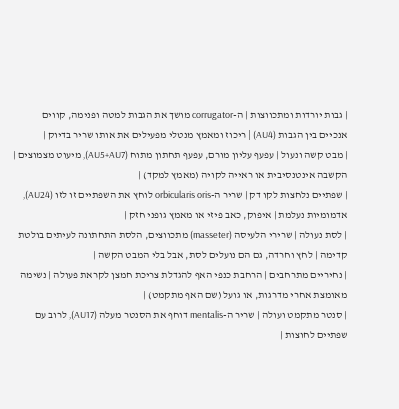| גבות יורדות ומתכווצות | ה-corrugator מושך את הגבות למטה ופנימה, קווים אנכיים בין הגבות (AU4) | ריכוז ומאמץ מנטלי מפעילים את אותו שריר בדיוק |
| מבט קשה ונעול | עפעף עליון מורם, עפעף תחתון מתוח (AU5+AU7), מיעוט מצמוצים | הקשבה אינטנסיבית או ראייה לקויה (מאמץ למקד) |
| שפתיים נלחצות לקו דק | שריר ה-orbicularis oris לוחץ את השפתיים זו לזו (AU24), אדמומיות נעלמת | איפוק, כאב פיזי או מאמץ גופני חזק |
| לסת נעולה | שרירי הלעיסה (masseter) מתכווצים, הלסת התחתונה לעיתים בולטת קדימה | לחץ וחרדה, גם הם נועלים לסת, אבל בלי המבט הקשה |
| נחיריים מתרחבים | הרחבת כנפי האף להגדלת צריכת חמצן לקראת פעולה | נשימה מאומצת אחרי מדרגות, או גועל (שם האף מתקמט) |
| סנטר מתקמט ועולה | שריר ה-mentalis דוחף את הסנטר מעלה (AU17), לרוב עם שפתיים לחוצות |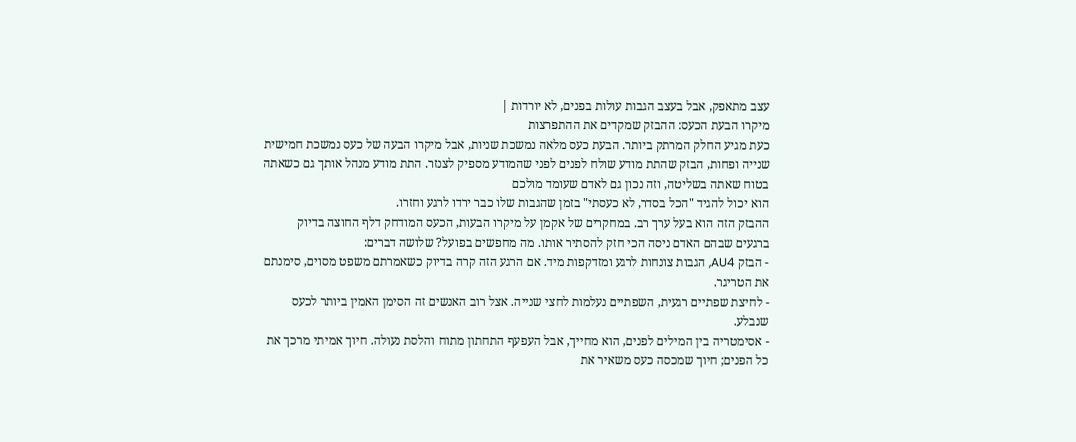עצב מתאפק, אבל בעצב הגבות עולות בפנים, לא יורדות |
מיקרו הבעת הכעס: ההבזק שמקדים את ההתפרצות
כעת מגיע החלק המרתק ביותר. הבעת כעס מלאה נמשכת שניות, אבל מיקרו הבעה של כעס נמשכת חמישית שנייה ופחות, הבזק שהתת מודע שולח לפנים לפני שהמודע מספיק לצנזר. התת מודע מנהל אותך גם כשאתה בטוח שאתה בשליטה, וזה נכון גם לאדם שעומד מולכם
הוא יכול להגיד "הכל בסדר, לא כעסתי" בזמן שהגבות שלו כבר ירדו לרגע וחזרו.
ההבזק הזה הוא בעל ערך רב. במחקרים של אקמן על מיקרו הבעות, הכעס המודחק דלף החוצה בדיוק ברגעים שבהם האדם ניסה הכי חזק להסתיר אותו. מה מחפשים בפועל? שלושה דברים:
- הבזק AU4, הגבות צונחות לרגע ומזדקפות מיד. אם הרגע הזה קרה בדיוק כשאמרתם משפט מסוים, סימנתם את הטריגר.
- לחיצת שפתיים רגעית, השפתיים נעלמות לחצי שנייה. אצל רוב האנשים זה הסימן האמין ביותר לכעס שנבלע.
- אסימטריה בין המילים לפנים, הוא מחייך, אבל העפעף התחתון מתוח והלסת נעולה. חיוך אמיתי מרכך את כל הפנים; חיוך שמכסה כעס משאיר את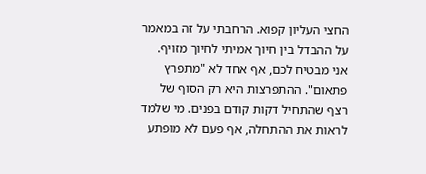החצי העליון קפוא. הרחבתי על זה במאמר על ההבדל בין חיוך אמיתי לחיוך מזויף.
אני מבטיח לכם, אף אחד לא "מתפרץ פתאום". ההתפרצות היא רק הסוף של רצף שהתחיל דקות קודם בפנים. מי שלמד לראות את ההתחלה, אף פעם לא מופתע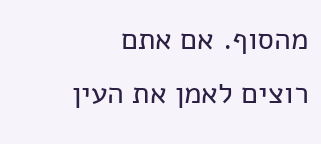מהסוף. אם אתם רוצים לאמן את העין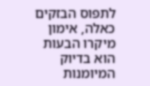לתפוס הבזקים כאלה, אימון מיקרו הבעות הוא בדיוק המיומנות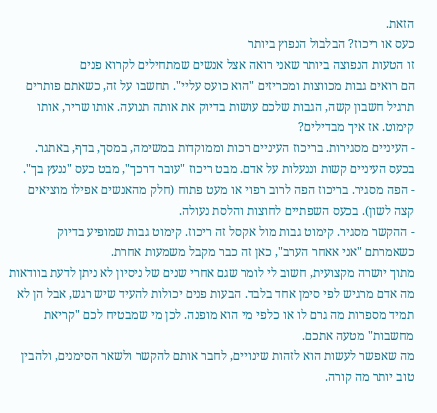הזאת.
כעס או ריכוז? הבלבול הנפוץ ביותר
זו הטעות הנפוצה ביותר שאני רואה אצל אנשים שמתחילים לקרוא פנים
הם רואים גבות מכווצות ומכריזים "הוא כועס עליי". תחשבו על זה, כשאתם פותרים תרגיל חשבון קשה, הגבות שלכם עושות בדיוק את אותה תנועה. אותו שריר, אותו קימוט. אז איך מבדילים?
- העיניים מסגירות. בריכוז העיניים רכות וממוקדות במשימה, במסך, בדף, באתגר. בכעס העיניים קשות וננעלות על אדם. מבט ריכוז "עובר דרכך", מבט כעס "ננעץ בך".
- הפה מסגיר. בריכוז הפה לרוב רפוי או מעט פתוח (חלק מהאנשים אפילו מוציאים קצה לשון). בכעס השפתיים לחוצות והלסת נעולה.
- ההקשר מסגיר. קימוט גבות מול אקסל זה ריכוז. קימוט גבות שמופיע בדיוק כשאמרתם "אני אאחר הערב", כאן זה כבר מקבל משמעות אחרת.
מתוך יושרה מקצועית, חשוב לי לומר שגם אחרי שנים של ניסיון לא ניתן לדעת בוודאות מה אדם מרגיש לפי סימן אחד בלבד. הבעות פנים יכולות להעיד שיש רגש, אבל הן לא תמיד מספרות מה גרם לו או כלפי מי הוא מופנה. לכן מי שמבטיח לכם "קריאת מחשבות" מטעה אתכם.
מה שאפשר לעשות הוא לזהות שינויים, לחבר אותם להקשר ולשאר הסימנים, ולהבין טוב יותר מה קורה.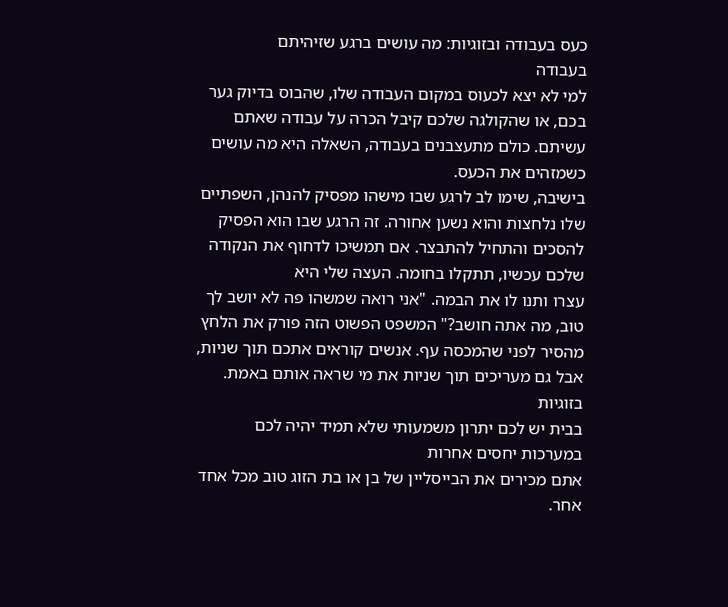כעס בעבודה ובזוגיות: מה עושים ברגע שזיהיתם
בעבודה
למי לא יצא לכעוס במקום העבודה שלו, שהבוס בדיוק גער בכם, או שהקולגה שלכם קיבל הכרה על עבודה שאתם עשיתם. כולם מתעצבנים בעבודה, השאלה היא מה עושים כשמזהים את הכעס.
בישיבה, שימו לב לרגע שבו מישהו מפסיק להנהן, השפתיים שלו נלחצות והוא נשען אחורה. זה הרגע שבו הוא הפסיק להסכים והתחיל להתבצר. אם תמשיכו לדחוף את הנקודה שלכם עכשיו, תתקלו בחומה. העצה שלי היא
עצרו ותנו לו את הבמה. "אני רואה שמשהו פה לא יושב לך טוב, מה אתה חושב?" המשפט הפשוט הזה פורק את הלחץ מהסיר לפני שהמכסה עף. אנשים קוראים אתכם תוך שניות, אבל גם מעריכים תוך שניות את מי שראה אותם באמת.
בזוגיות
בבית יש לכם יתרון משמעותי שלא תמיד יהיה לכם במערכות יחסים אחרות
אתם מכירים את הבייסליין של בן או בת הזוג טוב מכל אחד אחר.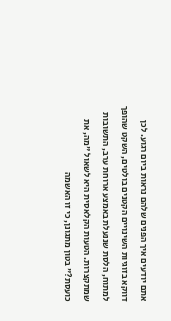אתם יודעים איך הפנים שלהם נראות ביום רגוע. לכן דווקא בזוגיות השינויים הקטנים בולטים, השקט שהופך למתוח, הלסת שננעלת באמצע ארוחת ערב, התשובות שמתקצרות. הטעות הקלאסית היא לשאול "מה, את כועסת?" בטון מתגונן, כי זו האשמה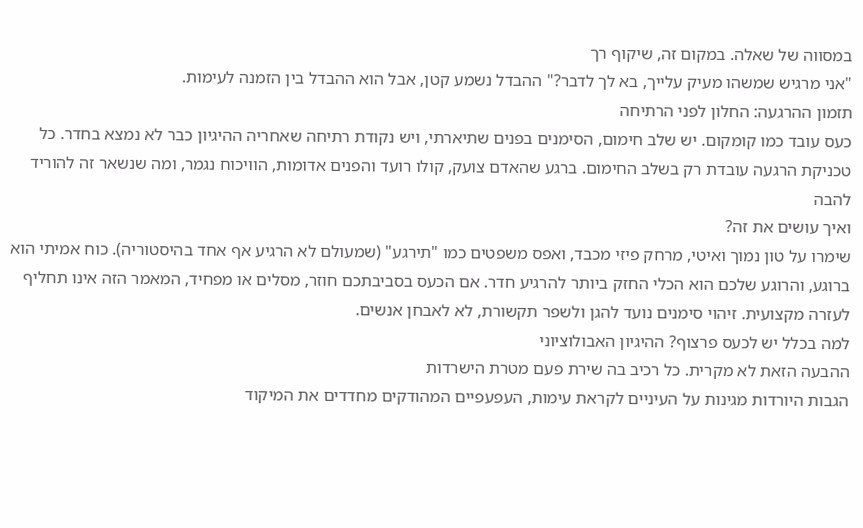במסווה של שאלה. במקום זה, שיקוף רך
"אני מרגיש שמשהו מעיק עלייך, בא לך לדבר?" ההבדל נשמע קטן, אבל הוא ההבדל בין הזמנה לעימות.
תזמון ההרגעה: החלון לפני הרתיחה
כעס עובד כמו קומקום. יש שלב חימום, הסימנים בפנים שתיארתי, ויש נקודת רתיחה שאחריה ההיגיון כבר לא נמצא בחדר. כל טכניקת הרגעה עובדת רק בשלב החימום. ברגע שהאדם צועק, קולו רועד והפנים אדומות, הוויכוח נגמר, ומה שנשאר זה להוריד להבה
ואיך עושים את זה?
שימרו על טון נמוך ואיטי, מרחק פיזי מכבד, ואפס משפטים כמו "תירגע" (שמעולם לא הרגיע אף אחד בהיסטוריה). כוח אמיתי הוא ברוגע, והרוגע שלכם הוא הכלי החזק ביותר להרגיע חדר. אם הכעס בסביבתכם חוזר, מסלים או מפחיד, המאמר הזה אינו תחליף לעזרה מקצועית. זיהוי סימנים נועד להגן ולשפר תקשורת, לא לאבחן אנשים.
למה בכלל יש לכעס פרצוף? ההיגיון האבולוציוני
ההבעה הזאת לא מקרית. כל רכיב בה שירת פעם מטרת הישרדות
הגבות היורדות מגינות על העיניים לקראת עימות, העפעפיים המהודקים מחדדים את המיקוד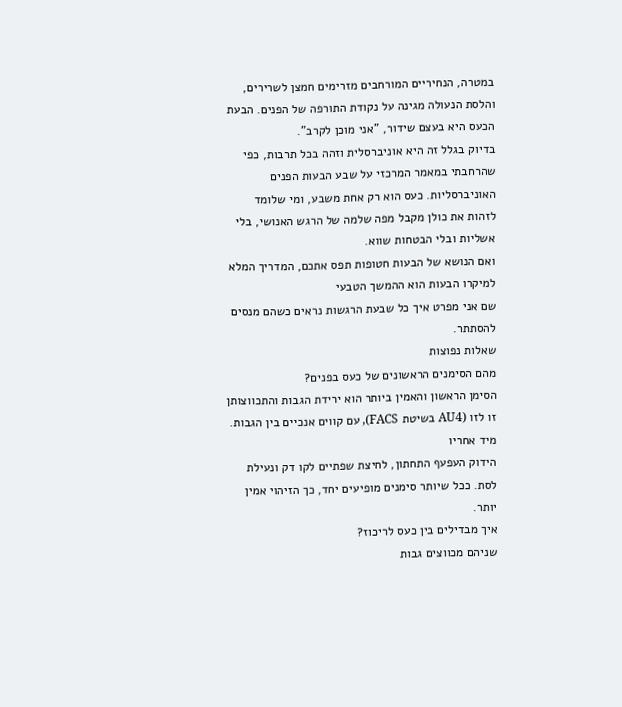במטרה, הנחיריים המורחבים מזרימים חמצן לשרירים, והלסת הנעולה מגינה על נקודת התורפה של הפנים. הבעת הכעס היא בעצם שידור, "אני מוכן לקרב".
בדיוק בגלל זה היא אוניברסלית וזהה בכל תרבות, כפי שהרחבתי במאמר המרכזי על שבע הבעות הפנים האוניברסליות. כעס הוא רק אחת משבע, ומי שלומד לזהות את כולן מקבל מפה שלמה של הרגש האנושי, בלי אשליות ובלי הבטחות שווא.
ואם הנושא של הבעות חטופות תפס אתכם, המדריך המלא למיקרו הבעות הוא ההמשך הטבעי
שם אני מפרט איך כל שבעת הרגשות נראים כשהם מנסים להסתתר.
שאלות נפוצות
מהם הסימנים הראשונים של כעס בפנים?
הסימן הראשון והאמין ביותר הוא ירידת הגבות והתכווצותן זו לזו (AU4 בשיטת FACS), עם קווים אנכיים בין הגבות. מיד אחריו
הידוק העפעף התחתון, לחיצת שפתיים לקו דק ונעילת לסת. ככל שיותר סימנים מופיעים יחד, כך הזיהוי אמין יותר.
איך מבדילים בין כעס לריכוז?
שניהם מכווצים גבות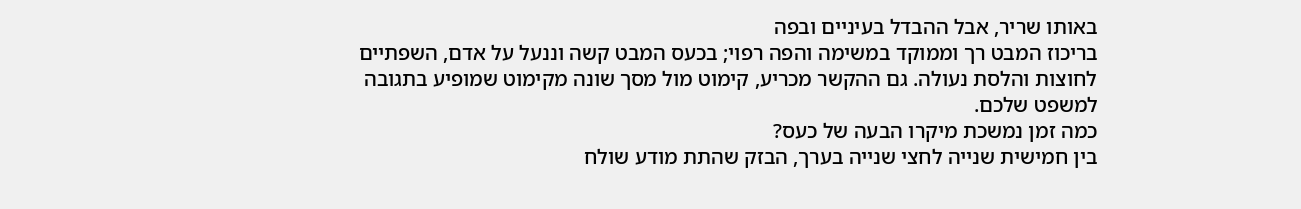באותו שריר, אבל ההבדל בעיניים ובפה
בריכוז המבט רך וממוקד במשימה והפה רפוי; בכעס המבט קשה וננעל על אדם, השפתיים לחוצות והלסת נעולה. גם ההקשר מכריע, קימוט מול מסך שונה מקימוט שמופיע בתגובה למשפט שלכם.
כמה זמן נמשכת מיקרו הבעה של כעס?
בין חמישית שנייה לחצי שנייה בערך, הבזק שהתת מודע שולח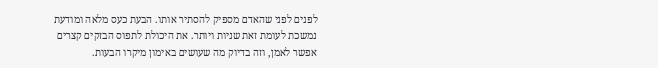לפנים לפני שהאדם מספיק להסתיר אותו. הבעת כעס מלאה ומודעת נמשכת לעומת זאת שניות ויותר. את היכולת לתפוס הבזקים קצרים אפשר לאמן, וזה בדיוק מה שעושים באימון מיקרו הבעות.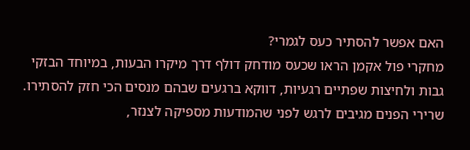האם אפשר להסתיר כעס לגמרי?
מחקרי פול אקמן הראו שכעס מודחק דולף דרך מיקרו הבעות, במיוחד הבזקי גבות ולחיצות שפתיים רגעיות, דווקא ברגעים שבהם מנסים הכי חזק להסתירו. שרירי הפנים מגיבים לרגש לפני שהמודעות מספיקה לצנזר,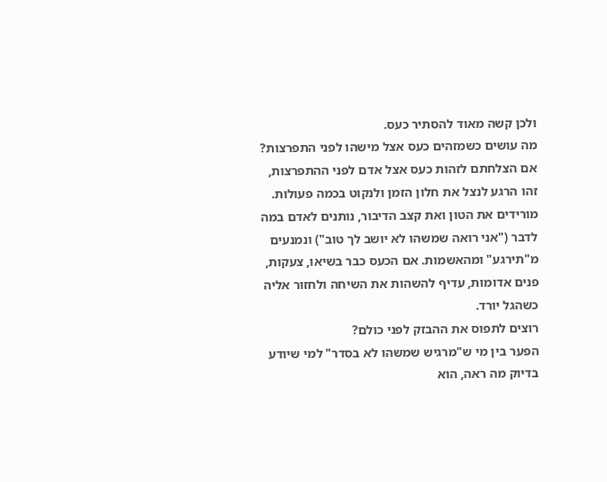ולכן קשה מאוד להסתיר כעס.
מה עושים כשמזהים כעס אצל מישהו לפני התפרצות?
אם הצלחתם לזהות כעס אצל אדם לפני ההתפרצות, זהו הרגע לנצל את חלון הזמן ולנקוט בכמה פעולות.
מורידים את הטון ואת קצב הדיבור, נותנים לאדם במה לדבר ("אני רואה שמשהו לא יושב לך טוב") ונמנעים מ"תירגע" ומהאשמות. אם הכעס כבר בשיאו, צעקות, פנים אדומות, עדיף להשהות את השיחה ולחזור אליה כשהגל יורד.
רוצים לתפוס את ההבזק לפני כולם?
הפער בין מי ש"מרגיש שמשהו לא בסדר" למי שיודע בדיוק מה ראה, הוא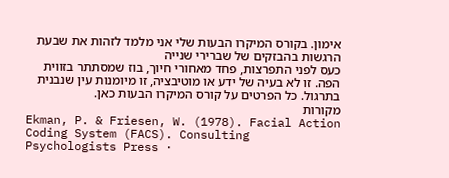אימון. בקורס המיקרו הבעות שלי אני מלמד לזהות את שבעת הרגשות בהבזקים של שברירי שנייה
כעס לפני התפרצות, פחד מאחורי חיוך, בוז שמסתתר בזווית הפה. זו לא בעיה של ידע או מוטיבציה, זו מיומנות עין שנבנית בתרגול. כל הפרטים על קורס המיקרו הבעות כאן.
מקורות
Ekman, P. & Friesen, W. (1978). Facial Action Coding System (FACS). Consulting Psychologists Press ·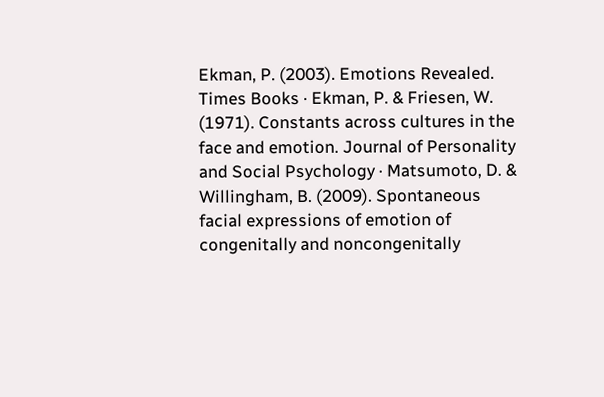Ekman, P. (2003). Emotions Revealed. Times Books · Ekman, P. & Friesen, W. (1971). Constants across cultures in the face and emotion. Journal of Personality and Social Psychology · Matsumoto, D. & Willingham, B. (2009). Spontaneous facial expressions of emotion of congenitally and noncongenitally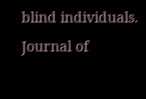blind individuals. Journal of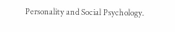Personality and Social Psychology.